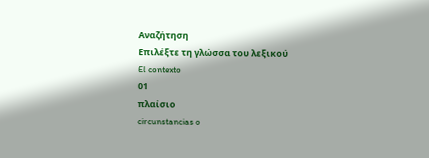Αναζήτηση
Επιλέξτε τη γλώσσα του λεξικού
El contexto
01
πλαίσιο
circunstancias o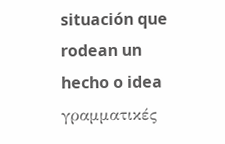situación que rodean un hecho o idea
γραμματικές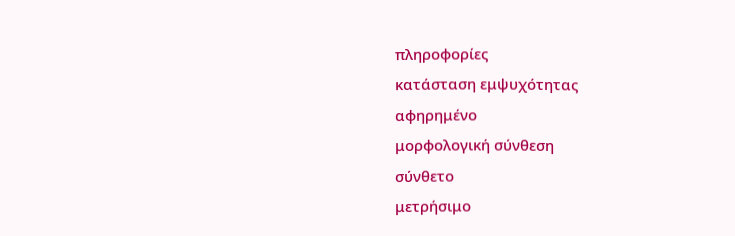πληροφορίες
κατάσταση εμψυχότητας
αφηρημένο
μορφολογική σύνθεση
σύνθετο
μετρήσιμο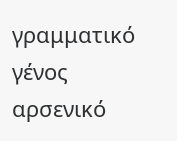γραμματικό γένος
αρσενικό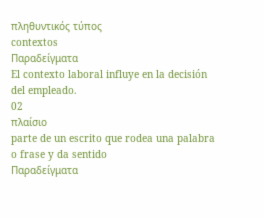πληθυντικός τύπος
contextos
Παραδείγματα
El contexto laboral influye en la decisión del empleado.
02
πλαίσιο
parte de un escrito que rodea una palabra o frase y da sentido
Παραδείγματα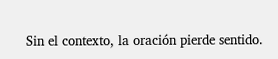Sin el contexto, la oración pierde sentido.